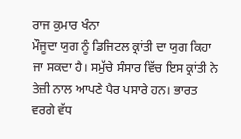ਰਾਜ ਕੁਮਾਰ ਖੰਨਾ
ਮੌਜੂਦਾ ਯੁਗ ਨੂੰ ਡਿਜਿਟਲ ਕ੍ਰਾਂਤੀ ਦਾ ਯੁਗ ਕਿਹਾ ਜਾ ਸਕਦਾ ਹੈ। ਸਮੁੱਚੇ ਸੰਸਾਰ ਵਿੱਚ ਇਸ ਕ੍ਰਾਂਤੀ ਨੇ ਤੇਜ਼ੀ ਨਾਲ ਆਪਣੇ ਪੈਰ ਪਸਾਰੇ ਹਨ। ਭਾਰਤ ਵਰਗੇ ਵੱਧ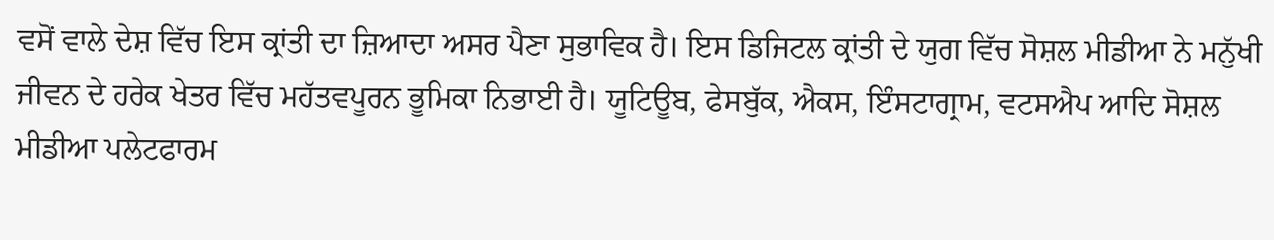ਵਸੋਂ ਵਾਲੇ ਦੇਸ਼ ਵਿੱਚ ਇਸ ਕ੍ਰਾਂਤੀ ਦਾ ਜ਼ਿਆਦਾ ਅਸਰ ਪੈਣਾ ਸੁਭਾਵਿਕ ਹੈ। ਇਸ ਡਿਜਿਟਲ ਕ੍ਰਾਂਤੀ ਦੇ ਯੁਗ ਵਿੱਚ ਸੋਸ਼ਲ ਮੀਡੀਆ ਨੇ ਮਨੁੱਖੀ ਜੀਵਨ ਦੇ ਹਰੇਕ ਖੇਤਰ ਵਿੱਚ ਮਹੱਤਵਪੂਰਨ ਭੂਮਿਕਾ ਨਿਭਾਈ ਹੈ। ਯੂਟਿਊਬ, ਫੇਸਬੁੱਕ, ਐਕਸ, ਇੰਸਟਾਗ੍ਰਾਮ, ਵਟਸਐਪ ਆਦਿ ਸੋਸ਼ਲ ਮੀਡੀਆ ਪਲੇਟਫਾਰਮ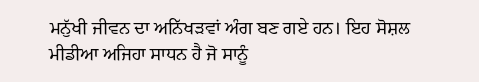ਮਨੁੱਖੀ ਜੀਵਨ ਦਾ ਅਨਿੱਖੜਵਾਂ ਅੰਗ ਬਣ ਗਏ ਹਨ। ਇਹ ਸੋਸ਼ਲ ਮੀਡੀਆ ਅਜਿਹਾ ਸਾਧਨ ਹੈ ਜੋ ਸਾਨੂੰ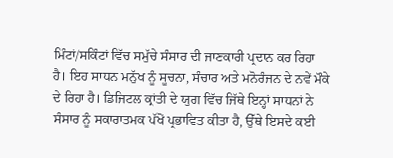ਮਿੰਟਾਂ/ਸਕਿੰਟਾਂ ਵਿੱਚ ਸਮੁੱਚੇ ਸੰਸਾਰ ਦੀ ਜਾਣਕਾਰੀ ਪ੍ਰਦਾਨ ਕਰ ਰਿਹਾ ਹੈ। ਇਹ ਸਾਧਨ ਮਨੁੱਖ ਨੂੰ ਸੂਚਨਾ, ਸੰਚਾਰ ਅਤੇ ਮਨੋਰੰਜਨ ਦੇ ਨਵੇਂ ਮੌਕੇ ਦੇ ਰਿਹਾ ਹੈ। ਡਿਜਿਟਲ ਕ੍ਰਾਂਤੀ ਦੇ ਯੁਗ ਵਿੱਚ ਜਿੱਥੇ ਇਨ੍ਹਾਂ ਸਾਧਨਾਂ ਨੇ ਸੰਸਾਰ ਨੂੰ ਸਕਾਰਾਤਮਕ ਪੱਖੋਂ ਪ੍ਰਭਾਵਿਤ ਕੀਤਾ ਹੈ, ਉੱਥੇ ਇਸਦੇ ਕਈ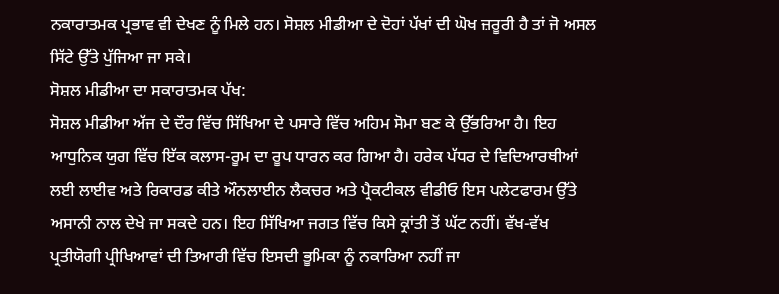ਨਕਾਰਾਤਮਕ ਪ੍ਰਭਾਵ ਵੀ ਦੇਖਣ ਨੂੰ ਮਿਲੇ ਹਨ। ਸੋਸ਼ਲ ਮੀਡੀਆ ਦੇ ਦੋਹਾਂ ਪੱਖਾਂ ਦੀ ਘੋਖ ਜ਼ਰੂਰੀ ਹੈ ਤਾਂ ਜੋ ਅਸਲ ਸਿੱਟੇ ਉੱਤੇ ਪੁੱਜਿਆ ਜਾ ਸਕੇ।
ਸੋਸ਼ਲ ਮੀਡੀਆ ਦਾ ਸਕਾਰਾਤਮਕ ਪੱਖ:
ਸੋਸ਼ਲ ਮੀਡੀਆ ਅੱਜ ਦੇ ਦੌਰ ਵਿੱਚ ਸਿੱਖਿਆ ਦੇ ਪਸਾਰੇ ਵਿੱਚ ਅਹਿਮ ਸੋਮਾ ਬਣ ਕੇ ਉੱਭਰਿਆ ਹੈ। ਇਹ ਆਧੁਨਿਕ ਯੁਗ ਵਿੱਚ ਇੱਕ ਕਲਾਸ-ਰੂਮ ਦਾ ਰੂਪ ਧਾਰਨ ਕਰ ਗਿਆ ਹੈ। ਹਰੇਕ ਪੱਧਰ ਦੇ ਵਿਦਿਆਰਥੀਆਂ ਲਈ ਲਾਈਵ ਅਤੇ ਰਿਕਾਰਡ ਕੀਤੇ ਔਨਲਾਈਨ ਲੈਕਚਰ ਅਤੇ ਪ੍ਰੈਕਟੀਕਲ ਵੀਡੀਓ ਇਸ ਪਲੇਟਫਾਰਮ ਉੱਤੇ ਅਸਾਨੀ ਨਾਲ ਦੇਖੇ ਜਾ ਸਕਦੇ ਹਨ। ਇਹ ਸਿੱਖਿਆ ਜਗਤ ਵਿੱਚ ਕਿਸੇ ਕ੍ਰਾਂਤੀ ਤੋਂ ਘੱਟ ਨਹੀਂ। ਵੱਖ-ਵੱਖ ਪ੍ਰਤੀਯੋਗੀ ਪ੍ਰੀਖਿਆਵਾਂ ਦੀ ਤਿਆਰੀ ਵਿੱਚ ਇਸਦੀ ਭੂਮਿਕਾ ਨੂੰ ਨਕਾਰਿਆ ਨਹੀਂ ਜਾ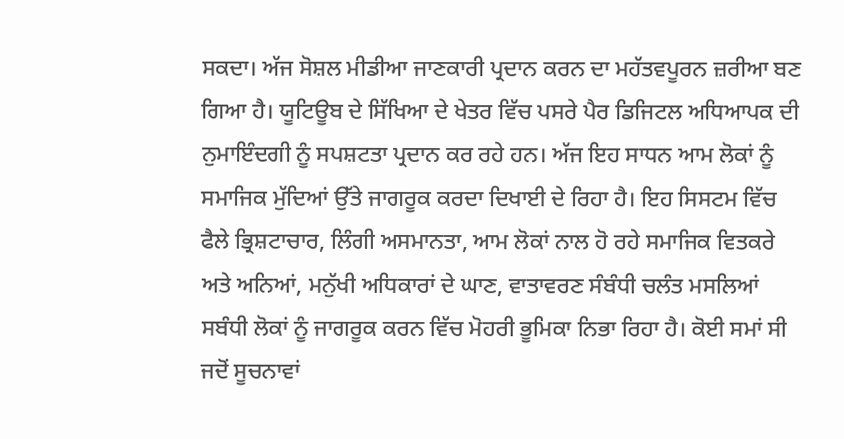ਸਕਦਾ। ਅੱਜ ਸੋਸ਼ਲ ਮੀਡੀਆ ਜਾਣਕਾਰੀ ਪ੍ਰਦਾਨ ਕਰਨ ਦਾ ਮਹੱਤਵਪੂਰਨ ਜ਼ਰੀਆ ਬਣ ਗਿਆ ਹੈ। ਯੂਟਿਊਬ ਦੇ ਸਿੱਖਿਆ ਦੇ ਖੇਤਰ ਵਿੱਚ ਪਸਰੇ ਪੈਰ ਡਿਜਿਟਲ ਅਧਿਆਪਕ ਦੀ ਨੁਮਾਇੰਦਗੀ ਨੂੰ ਸਪਸ਼ਟਤਾ ਪ੍ਰਦਾਨ ਕਰ ਰਹੇ ਹਨ। ਅੱਜ ਇਹ ਸਾਧਨ ਆਮ ਲੋਕਾਂ ਨੂੰ ਸਮਾਜਿਕ ਮੁੱਦਿਆਂ ਉੱਤੇ ਜਾਗਰੂਕ ਕਰਦਾ ਦਿਖਾਈ ਦੇ ਰਿਹਾ ਹੈ। ਇਹ ਸਿਸਟਮ ਵਿੱਚ ਫੈਲੇ ਭ੍ਰਿਸ਼ਟਾਚਾਰ, ਲਿੰਗੀ ਅਸਮਾਨਤਾ, ਆਮ ਲੋਕਾਂ ਨਾਲ ਹੋ ਰਹੇ ਸਮਾਜਿਕ ਵਿਤਕਰੇ ਅਤੇ ਅਨਿਆਂ, ਮਨੁੱਖੀ ਅਧਿਕਾਰਾਂ ਦੇ ਘਾਣ, ਵਾਤਾਵਰਣ ਸੰਬੰਧੀ ਚਲੰਤ ਮਸਲਿਆਂ ਸਬੰਧੀ ਲੋਕਾਂ ਨੂੰ ਜਾਗਰੂਕ ਕਰਨ ਵਿੱਚ ਮੋਹਰੀ ਭੂਮਿਕਾ ਨਿਭਾ ਰਿਹਾ ਹੈ। ਕੋਈ ਸਮਾਂ ਸੀ ਜਦੋਂ ਸੂਚਨਾਵਾਂ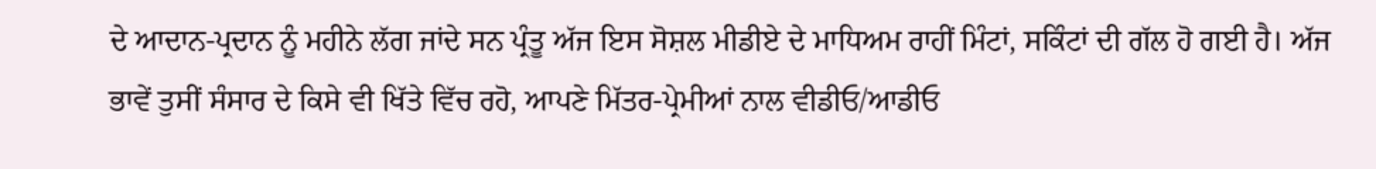ਦੇ ਆਦਾਨ-ਪ੍ਰਦਾਨ ਨੂੰ ਮਹੀਨੇ ਲੱਗ ਜਾਂਦੇ ਸਨ ਪ੍ਰੰਤੂ ਅੱਜ ਇਸ ਸੋਸ਼ਲ ਮੀਡੀਏ ਦੇ ਮਾਧਿਅਮ ਰਾਹੀਂ ਮਿੰਟਾਂ, ਸਕਿੰਟਾਂ ਦੀ ਗੱਲ ਹੋ ਗਈ ਹੈ। ਅੱਜ ਭਾਵੇਂ ਤੁਸੀਂ ਸੰਸਾਰ ਦੇ ਕਿਸੇ ਵੀ ਖਿੱਤੇ ਵਿੱਚ ਰਹੋ, ਆਪਣੇ ਮਿੱਤਰ-ਪ੍ਰੇਮੀਆਂ ਨਾਲ ਵੀਡੀਓ/ਆਡੀਓ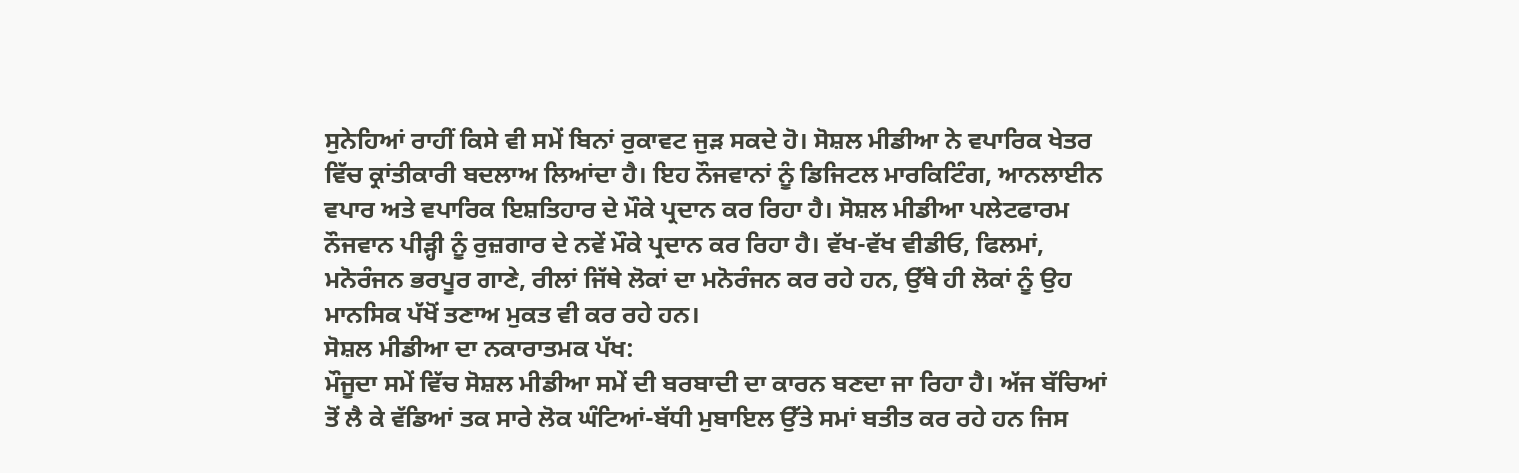ਸੁਨੇਹਿਆਂ ਰਾਹੀਂ ਕਿਸੇ ਵੀ ਸਮੇਂ ਬਿਨਾਂ ਰੁਕਾਵਟ ਜੁੜ ਸਕਦੇ ਹੋ। ਸੋਸ਼ਲ ਮੀਡੀਆ ਨੇ ਵਪਾਰਿਕ ਖੇਤਰ ਵਿੱਚ ਕ੍ਰਾਂਤੀਕਾਰੀ ਬਦਲਾਅ ਲਿਆਂਦਾ ਹੈ। ਇਹ ਨੌਜਵਾਨਾਂ ਨੂੰ ਡਿਜਿਟਲ ਮਾਰਕਿਟਿੰਗ, ਆਨਲਾਈਨ ਵਪਾਰ ਅਤੇ ਵਪਾਰਿਕ ਇਸ਼ਤਿਹਾਰ ਦੇ ਮੌਕੇ ਪ੍ਰਦਾਨ ਕਰ ਰਿਹਾ ਹੈ। ਸੋਸ਼ਲ ਮੀਡੀਆ ਪਲੇਟਫਾਰਮ ਨੌਜਵਾਨ ਪੀੜ੍ਹੀ ਨੂੰ ਰੁਜ਼ਗਾਰ ਦੇ ਨਵੇਂ ਮੌਕੇ ਪ੍ਰਦਾਨ ਕਰ ਰਿਹਾ ਹੈ। ਵੱਖ-ਵੱਖ ਵੀਡੀਓ, ਫਿਲਮਾਂ, ਮਨੋਰੰਜਨ ਭਰਪੂਰ ਗਾਣੇ, ਰੀਲਾਂ ਜਿੱਥੇ ਲੋਕਾਂ ਦਾ ਮਨੋਰੰਜਨ ਕਰ ਰਹੇ ਹਨ, ਉੱਥੇ ਹੀ ਲੋਕਾਂ ਨੂੰ ਉਹ ਮਾਨਸਿਕ ਪੱਖੋਂ ਤਣਾਅ ਮੁਕਤ ਵੀ ਕਰ ਰਹੇ ਹਨ।
ਸੋਸ਼ਲ ਮੀਡੀਆ ਦਾ ਨਕਾਰਾਤਮਕ ਪੱਖ:
ਮੌਜੂਦਾ ਸਮੇਂ ਵਿੱਚ ਸੋਸ਼ਲ ਮੀਡੀਆ ਸਮੇਂ ਦੀ ਬਰਬਾਦੀ ਦਾ ਕਾਰਨ ਬਣਦਾ ਜਾ ਰਿਹਾ ਹੈ। ਅੱਜ ਬੱਚਿਆਂ ਤੋਂ ਲੈ ਕੇ ਵੱਡਿਆਂ ਤਕ ਸਾਰੇ ਲੋਕ ਘੰਟਿਆਂ-ਬੱਧੀ ਮੁਬਾਇਲ ਉੱਤੇ ਸਮਾਂ ਬਤੀਤ ਕਰ ਰਹੇ ਹਨ ਜਿਸ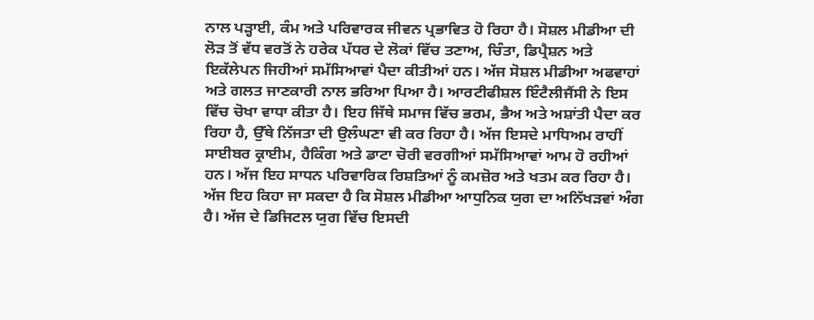ਨਾਲ ਪੜ੍ਹਾਈ, ਕੰਮ ਅਤੇ ਪਰਿਵਾਰਕ ਜੀਵਨ ਪ੍ਰਭਾਵਿਤ ਹੋ ਰਿਹਾ ਹੈ। ਸੋਸ਼ਲ ਮੀਡੀਆ ਦੀ ਲੋੜ ਤੋਂ ਵੱਧ ਵਰਤੋਂ ਨੇ ਹਰੇਕ ਪੱਧਰ ਦੇ ਲੋਕਾਂ ਵਿੱਚ ਤਣਾਅ, ਚਿੰਤਾ, ਡਿਪ੍ਰੈਸ਼ਨ ਅਤੇ ਇਕੱਲੇਪਨ ਜਿਹੀਆਂ ਸਮੱਸਿਆਵਾਂ ਪੈਦਾ ਕੀਤੀਆਂ ਹਨ। ਅੱਜ ਸੋਸ਼ਲ ਮੀਡੀਆ ਅਫਵਾਹਾਂ ਅਤੇ ਗਲਤ ਜਾਣਕਾਰੀ ਨਾਲ ਭਰਿਆ ਪਿਆ ਹੈ। ਆਰਟੀਫੀਸ਼ਲ ਇੰਟੈਲੀਜੈਂਸੀ ਨੇ ਇਸ ਵਿੱਚ ਚੋਖਾ ਵਾਧਾ ਕੀਤਾ ਹੈ। ਇਹ ਜਿੱਥੇ ਸਮਾਜ ਵਿੱਚ ਭਰਮ, ਭੈਅ ਅਤੇ ਅਸ਼ਾਂਤੀ ਪੈਦਾ ਕਰ ਰਿਹਾ ਹੈ, ਉੱਥੇ ਨਿੱਜਤਾ ਦੀ ਉਲੰਘਣਾ ਵੀ ਕਰ ਰਿਹਾ ਹੈ। ਅੱਜ ਇਸਦੇ ਮਾਧਿਅਮ ਰਾਹੀਂ ਸਾਈਬਰ ਕ੍ਰਾਈਮ, ਹੈਕਿੰਗ ਅਤੇ ਡਾਟਾ ਚੋਰੀ ਵਰਗੀਆਂ ਸਮੱਸਿਆਵਾਂ ਆਮ ਹੋ ਰਹੀਆਂ ਹਨ। ਅੱਜ ਇਹ ਸਾਧਨ ਪਰਿਵਾਰਿਕ ਰਿਸ਼ਤਿਆਂ ਨੂੰ ਕਮਜ਼ੋਰ ਅਤੇ ਖਤਮ ਕਰ ਰਿਹਾ ਹੈ।
ਅੱਜ ਇਹ ਕਿਹਾ ਜਾ ਸਕਦਾ ਹੈ ਕਿ ਸੋਸ਼ਲ ਮੀਡੀਆ ਆਧੁਨਿਕ ਯੁਗ ਦਾ ਅਨਿੱਖੜਵਾਂ ਅੰਗ ਹੈ। ਅੱਜ ਦੇ ਡਿਜਿਟਲ ਯੁਗ ਵਿੱਚ ਇਸਦੀ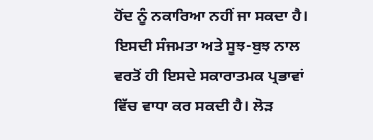ਹੋਂਦ ਨੂੰ ਨਕਾਰਿਆ ਨਹੀਂ ਜਾ ਸਕਦਾ ਹੈ। ਇਸਦੀ ਸੰਜਮਤਾ ਅਤੇ ਸੂਝ-ਬੁਝ ਨਾਲ ਵਰਤੋਂ ਹੀ ਇਸਦੇ ਸਕਾਰਾਤਮਕ ਪ੍ਰਭਾਵਾਂ ਵਿੱਚ ਵਾਧਾ ਕਰ ਸਕਦੀ ਹੈ। ਲੋੜ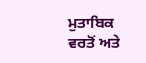ਮੁਤਾਬਿਕ ਵਰਤੋਂ ਅਤੇ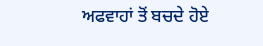ਅਫਵਾਹਾਂ ਤੋਂ ਬਚਦੇ ਹੋਏ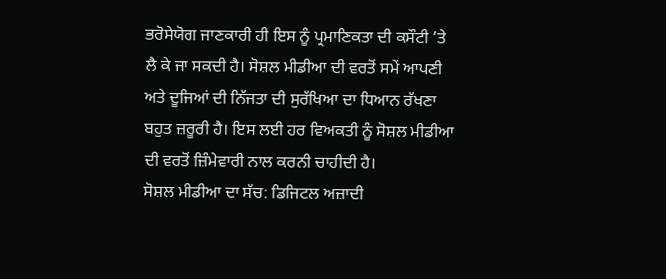ਭਰੋਸੇਯੋਗ ਜਾਣਕਾਰੀ ਹੀ ਇਸ ਨੂੰ ਪ੍ਰਮਾਣਿਕਤਾ ਦੀ ਕਸੌਟੀ ’ਤੇ ਲੈ ਕੇ ਜਾ ਸਕਦੀ ਹੈ। ਸੋਸ਼ਲ ਮੀਡੀਆ ਦੀ ਵਰਤੋਂ ਸਮੇਂ ਆਪਣੀ ਅਤੇ ਦੂਜਿਆਂ ਦੀ ਨਿੱਜਤਾ ਦੀ ਸੁਰੱਖਿਆ ਦਾ ਧਿਆਨ ਰੱਖਣਾ ਬਹੁਤ ਜ਼ਰੂਰੀ ਹੈ। ਇਸ ਲਈ ਹਰ ਵਿਅਕਤੀ ਨੂੰ ਸੋਸ਼ਲ ਮੀਡੀਆ ਦੀ ਵਰਤੋਂ ਜ਼ਿੰਮੇਵਾਰੀ ਨਾਲ ਕਰਨੀ ਚਾਹੀਦੀ ਹੈ।
ਸੋਸ਼ਲ ਮੀਡੀਆ ਦਾ ਸੱਚ: ਡਿਜਿਟਲ ਅਜ਼ਾਦੀ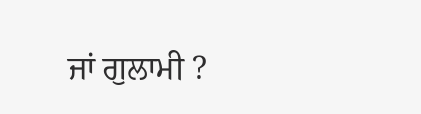ਜਾਂ ਗੁਲਾਮੀ ?